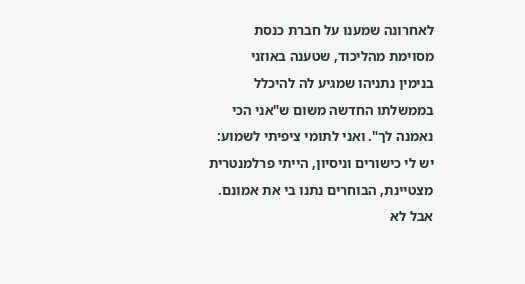לאחרונה שמענו על חברת כנסת מסוימת מהליכוד, שטענה באוזני
בנימין נתניהו שמגיע לה להיכלל בממשלתו החדשה משום ש"אני הכי נאמנה לך". ואני לתומי ציפיתי לשמוע: יש לי כישורים וניסיון, הייתי פרלמנטרית מצטיינת, הבוחרים נתנו בי את אמונם. אבל לא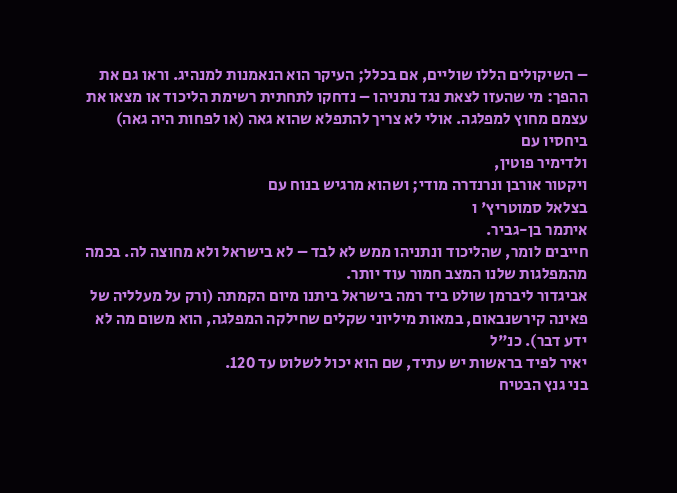– השיקולים הללו שוליים, אם בכלל; העיקר הוא הנאמנות למנהיג. וראו גם את ההפך: מי שהעזו לצאת נגד נתניהו – נדחקו לתחתית רשימת הליכוד או מצאו את עצמם מחוץ למפלגה. אולי לא צריך להתפלא שהוא גאה (או לפחות היה גאה) ביחסיו עם
ולדימיר פוטין,
ויקטור אורבן ונרנדרה מודי; ושהוא מרגיש בנוח עם
בצלאל סמוטריץ' ו
איתמר בן-גביר.
חייבים לומר, שהליכוד ונתניהו ממש לא לבד – לא בישראל ולא מחוצה לה. בכמה מהמפלגות שלנו המצב חמור עוד יותר.
אביגדור ליברמן שולט ביד רמה בישראל ביתנו מיום הקמתה (ורק על מעלליה של פאינה קירשנבאום, במאות מיליוני שקלים שחילקה המפלגה, הוא משום מה לא ידע דבר). כנ"ל
יאיר לפיד בראשות יש עתיד, שם הוא יכול לשלוט עד 120.
בני גנץ הבטיח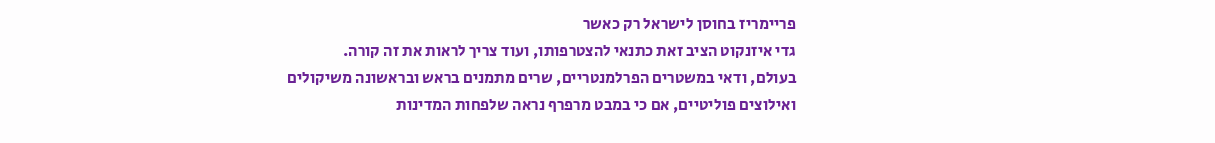פריימריז בחוסן לישראל רק כאשר
גדי איזנקוט הציב זאת כתנאי להצטרפותו, ועוד צריך לראות את זה קורה.
בעולם, ודאי במשטרים הפרלמנטריים, שרים מתמנים בראש ובראשונה משיקולים ואילוצים פוליטיים, אם כי במבט מרפרף נראה שלפחות המדינות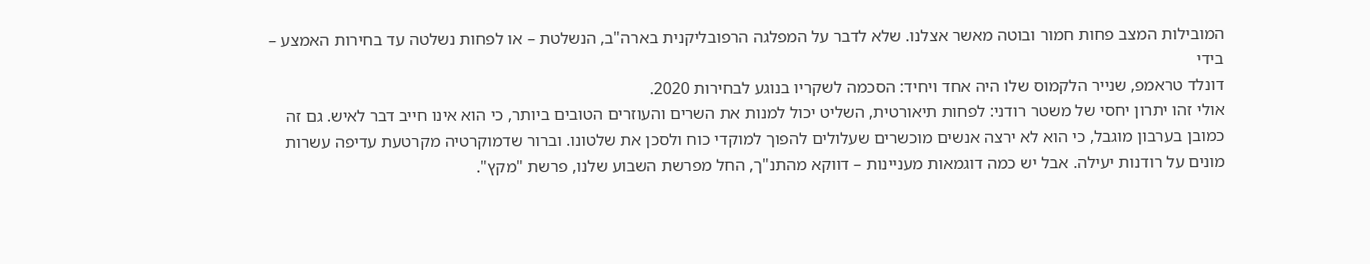המובילות המצב פחות חמור ובוטה מאשר אצלנו. שלא לדבר על המפלגה הרפובליקנית בארה"ב, הנשלטת – או לפחות נשלטה עד בחירות האמצע – בידי
דונלד טראמפ, שנייר הלקמוס שלו היה אחד ויחיד: הסכמה לשקריו בנוגע לבחירות 2020.
אולי זהו יתרון יחסי של משטר רודני: לפחות תיאורטית, השליט יכול למנות את השרים והעוזרים הטובים ביותר, כי הוא אינו חייב דבר לאיש. גם זה כמובן בערבון מוגבל, כי הוא לא ירצה אנשים מוכשרים שעלולים להפוך למוקדי כוח ולסכן את שלטונו. וברור שדמוקרטיה מקרטעת עדיפה עשרות מונים על רודנות יעילה. אבל יש כמה דוגמאות מעניינות – דווקא מהתנ"ך, החל מפרשת השבוע שלנו, פרשת "מקץ".